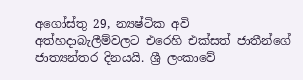අගෝස්තු 29, න්‍යෂ්ටික අවි අත්හදාබැලීම්වලට එරෙහි එක්සත් ජාතීන්ගේ ජාත්‍යන්තර දිනයයි. ශ්‍රී ලංකාවේ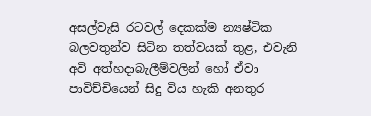අසල්වැසි රටවල් දෙකක්ම න්‍යෂ්ටික බලවතුන්ව සිටින තත්වයක් තුළ, එවැනි අවි අත්හදාබැලීම්වලින් හෝ ඒවා පාවිච්චියෙන් සිදු විය හැකි අනතුර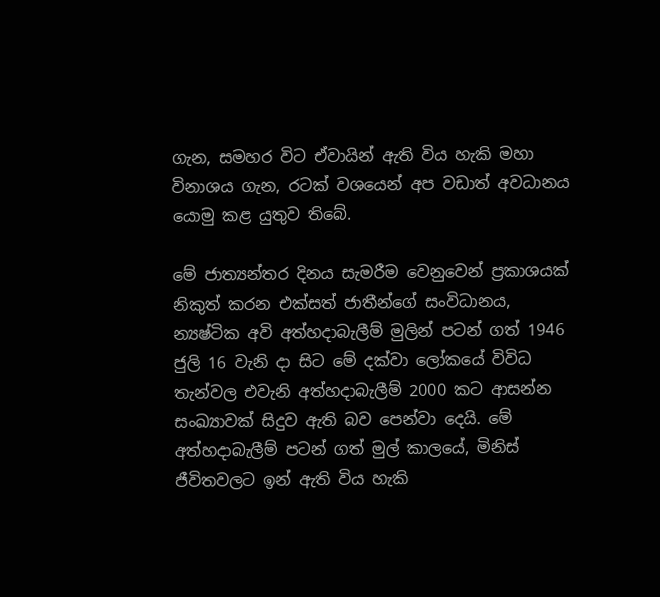ගැන, සමහර විට ඒවායින් ඇති විය හැකි මහා විනාශය ගැන, රටක් වශයෙන් අප වඩාත් අවධානය යොමු කළ යුතුව තිබේ.

මේ ජාත්‍යන්තර දිනය සැමරීම වෙනුවෙන් ප්‍රකාශයක් නිකුත් කරන එක්සත් ජාතීන්ගේ සංවිධානය, න්‍යෂ්ටික අවි අත්හදාබැලීම් මුලින් පටන් ගත් 1946 ජුලි 16 වැනි දා සිට මේ දක්වා ලෝකයේ විවිධ තැන්වල එවැනි අත්හදාබැලීම් 2000 කට ආසන්න සංඛ්‍යාවක් සිදුව ඇති බව පෙන්වා දෙයි. මේ අත්හදාබැලීම් පටන් ගත් මුල් කාලයේ, මිනිස් ජීවිතවලට ඉන් ඇති විය හැකි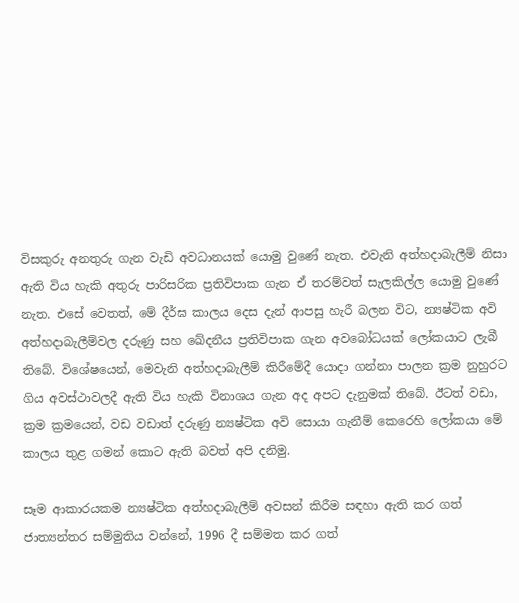විසකුරු අනතුරු ගැන වැඩි අවධානයක් යොමු වුණේ නැත. එවැනි අත්හදාබැලීම් නිසා ඇති විය හැකි අතුරු පාරිසරික ප්‍රතිවිපාක ගැන ඒ තරම්වත් සැලකිල්ල යොමු වුණේ නැත. එසේ වෙතත්, මේ දීර්ඝ කාලය දෙස දැන් ආපසු හැරී බලන විට, න්‍යෂ්ටික අවි අත්හදාබැලීම්වල දරුණු සහ ඛේදනීය ප්‍රතිවිපාක ගැන අවබෝධයක් ලෝකයාට ලැබී තිබේ. විශේෂයෙන්, මෙවැනි අත්හදාබැලීම් කිරීමේදී යොදා ගන්නා පාලන ක්‍රම නුහුරට ගිය අවස්ථාවලදී ඇති විය හැකි විනාශය ගැන අද අපට දැනුමක් තිබේ. ඊටත් වඩා, ක්‍රම ක්‍රමයෙන්, වඩ වඩාත් දරුණු න්‍යෂ්ටික අවි සොයා ගැනීම් කෙරෙහි ලෝකයා මේ කාලය තුළ ගමන් කොට ඇති බවත් අපි දනිමු.

සෑම ආකාරයකම න්‍යෂ්ටික අත්හදාබැලීම් අවසන් කිරීම සඳහා ඇති කර ගත් ජාත්‍යන්තර සම්මුතිය වන්නේ, 1996 දී සම්මත කර ගත්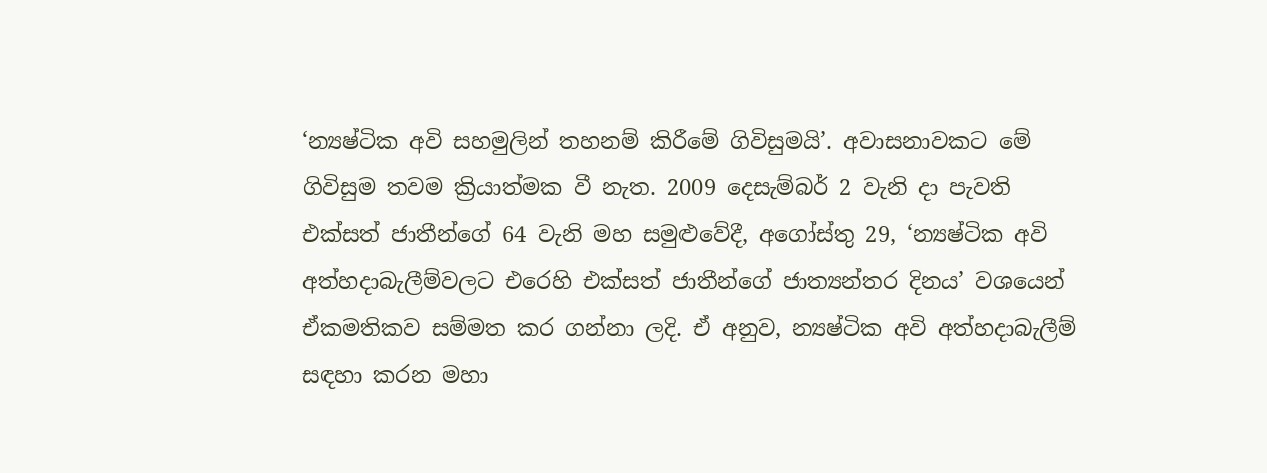‘න්‍යෂ්ටික අවි සහමුලින් තහනම් කිරීමේ ගිවිසුමයි’. අවාසනාවකට මේ ගිවිසුම තවම ක්‍රියාත්මක වී නැත. 2009 දෙසැම්බර් 2 වැනි දා පැවති එක්සත් ජාතීන්ගේ 64 වැනි මහ සමුළුවේදී, අගෝස්තු 29, ‘න්‍යෂ්ටික අවි අත්හදාබැලීම්වලට එරෙහි එක්සත් ජාතීන්ගේ ජාත්‍යන්තර දිනය’ වශයෙන් ඒකමතිකව සම්මත කර ගන්නා ලදි. ඒ අනුව, න්‍යෂ්ටික අවි අත්හදාබැලීම් සඳහා කරන මහා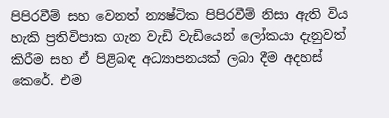පිපිරවීම් සහ වෙනත් න්‍යෂ්ටික පිපිරවීම් නිසා ඇති විය හැකි ප්‍රතිවිපාක ගැන වැඩි වැඩියෙන් ලෝකයා දැනුවත් කිරීම සහ ඒ පිළිබඳ අධ්‍යාපනයක් ලබා දීම අදහස් කෙරේ. එම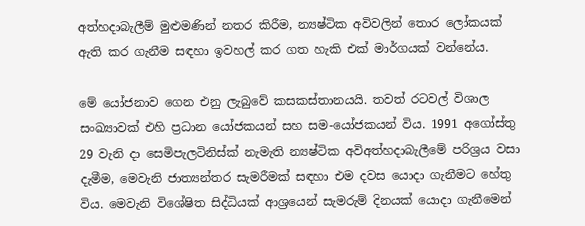අත්හදාබැලීම් මුළුමණින් නතර කිරීම, න්‍යෂ්ටික අවිවලින් තොර ලෝකයක් ඇති කර ගැනීම සඳහා ඉවහල් කර ගත හැකි එක් මාර්ගයක් වන්නේය.

මේ යෝජනාව ගෙන එනු ලැබුවේ කසකස්තානයයි. තවත් රටවල් විශාල සංඛ්‍යාවක් එහි ප්‍රධාන යෝජකයන් සහ සම-යෝජකයන් විය. 1991 අගෝස්තු 29 වැනි දා සෙමිපැලටිනිස්ක් නැමැති න්‍යෂ්ටික අවිඅත්හදාබැලීමේ පරිශ්‍රය වසා දැමීම, මෙවැනි ජාත්‍යන්තර සැමරීමක් සඳහා එම දවස යොදා ගැනීමට හේතු විය. මෙවැනි විශේෂිත සිද්ධියක් ආශ්‍රයෙන් සැමරුම් දිනයක් යොදා ගැනීමෙන්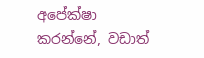අපේක්ෂා කරන්නේ, වඩාත්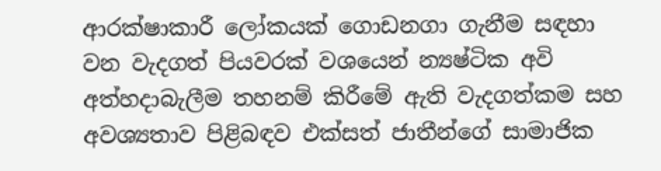ආරක්ෂාකාරී ලෝකයක් ගොඩනගා ගැනීම සඳහා වන වැදගත් පියවරක් වශයෙන් න්‍යෂ්ටික අවි අත්හදාබැලීම තහනම් කිරීමේ ඇති වැදගත්කම සහ අවශ්‍යතාව පිළිබඳව එක්සත් ජාතීන්ගේ සාමාජික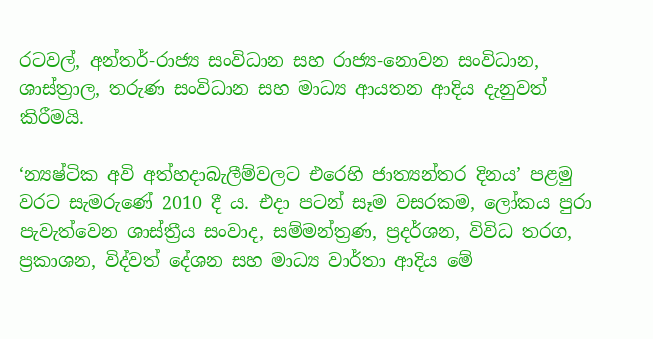රටවල්, අන්තර්-රාජ්‍ය සංවිධාන සහ රාජ්‍ය-නොවන සංවිධාන, ශාස්ත්‍රාල, තරුණ සංවිධාන සහ මාධ්‍ය ආයතන ආදිය දැනුවත් කිරීමයි.

‘න්‍යෂ්ටික අවි අත්හදාබැලීම්වලට එරෙහි ජාත්‍යන්තර දිනය’ පළමු වරට සැමරුණේ 2010 දී ය. එදා පටන් සෑම වසරකම, ලෝකය පුරා පැවැත්වෙන ශාස්ත්‍රීය සංවාද, සම්මන්ත්‍රණ, ප්‍රදර්ශන, විවිධ තරග, ප්‍රකාශන, විද්වත් දේශන සහ මාධ්‍ය වාර්තා ආදිය මේ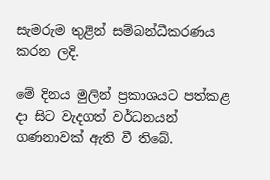සැමරුම තුළින් සම්බන්ධීකරණය කරන ලදි.

මේ දිනය මුලින් ප්‍රකාශයට පත්කළ දා සිට වැදගත් වර්ධනයන් ගණනාවක් ඇති වී තිබේ.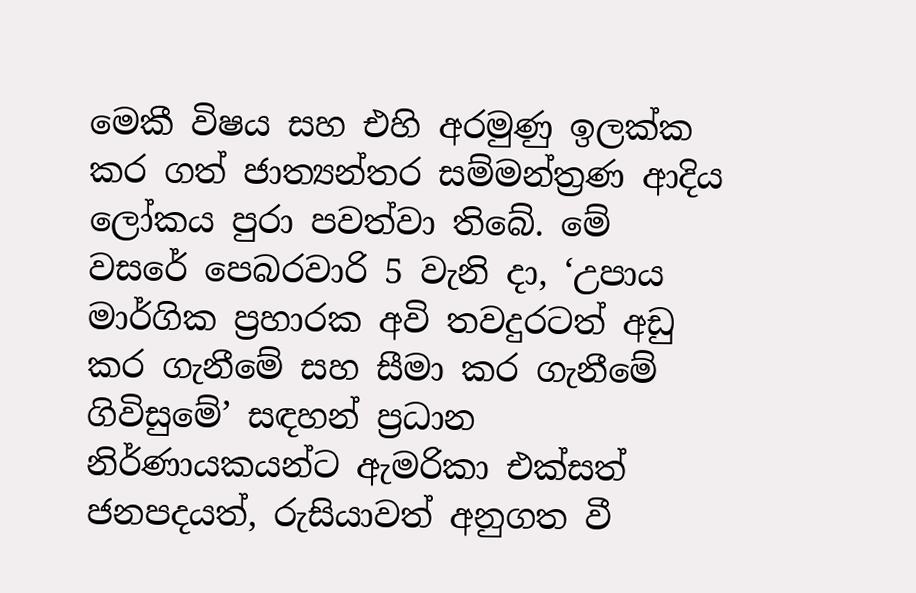මෙකී විෂය සහ එහි අරමුණු ඉලක්ක කර ගත් ජාත්‍යන්තර සම්මන්ත්‍රණ ආදිය ලෝකය පුරා පවත්වා තිබේ. මේ වසරේ පෙබරවාරි 5 වැනි දා, ‘උපාය මාර්ගික ප්‍රහාරක අවි තවදුරටත් අඩු කර ගැනීමේ සහ සීමා කර ගැනීමේ ගිවිසුමේ’ සඳහන් ප්‍රධාන නිර්ණායකයන්ට ඇමරිකා එක්සත් ජනපදයත්, රුසියාවත් අනුගත වී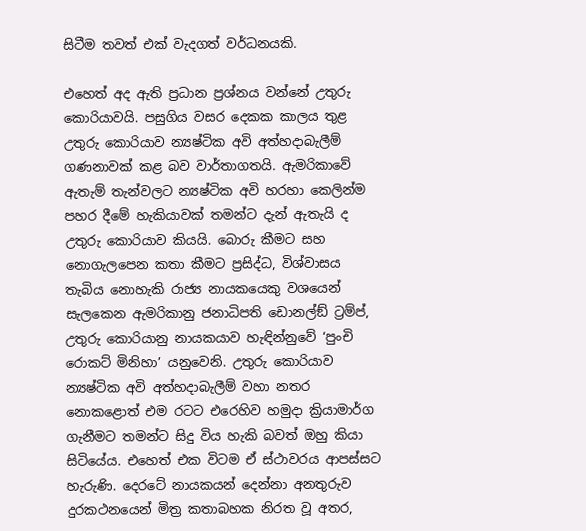සිටීම තවත් එක් වැදගත් වර්ධනයකි.

එහෙත් අද ඇති ප්‍රධාන ප්‍රශ්නය වන්නේ උතුරු කොරියාවයි. පසුගිය වසර දෙකක කාලය තුළ උතුරු කොරියාව න්‍යෂ්ටික අවි අත්හදාබැලීම් ගණනාවක් කළ බව වාර්තාගතයි. ඇමරිකාවේ ඇතැම් තැන්වලට න්‍යෂ්ටික අවි හරහා කෙලින්ම පහර දීමේ හැකියාවක් තමන්ට දැන් ඇතැයි ද උතුරු කොරියාව කියයි. බොරු කීමට සහ නොගැලපෙන කතා කීමට ප්‍රසිද්ධ, විශ්වාසය තැබිය නොහැකි රාජ්‍ය නායකයෙකු වශයෙන් සැලකෙන ඇමරිකානු ජනාධිපති ඩොනල්ඞ් ට්‍රම්ප්, උතුරු කොරියානු නායකයාව හැඳින්නුවේ ‘පුංචි රොකට් මිනිහා’ යනුවෙනි. උතුරු කොරියාව න්‍යෂ්ටික අවි අත්හදාබැලීම් වහා නතර නොකළොත් එම රටට එරෙහිව හමුදා ක්‍රියාමාර්ග ගැනීමට තමන්ට සිදු විය හැකි බවත් ඔහු කියා සිටියේය. එහෙත් එක විටම ඒ ස්ථාවරය ආපස්සට හැරුණි. දෙරටේ නායකයන් දෙන්නා අනතුරුව දුරකථනයෙන් මිත්‍ර කතාබහක නිරත වූ අතර,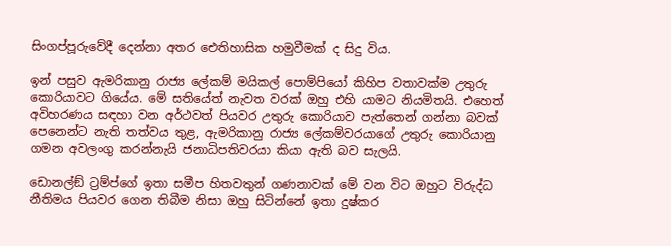සිංගප්පූරුවේදී දෙන්නා අතර ඓතිහාසික හමුවීමක් ද සිදු විය.

ඉන් පසුව ඇමරිකානු රාජ්‍ය ලේකම් මයිකල් පොම්පියෝ කිහිප වතාවක්ම උතුරු කොරියාවට ගියේය. මේ සතියේත් නැවත වරක් ඔහු එහි යාමට නියමිතයි. එහෙත් අවිහරණය සඳහා වන අර්ථවත් පියවර උතුරු කොරියාව පැත්තෙන් ගන්නා බවක් පෙනෙන්ට නැති තත්වය තුළ, ඇමරිකානු රාජ්‍ය ලේකම්වරයාගේ උතුරු කොරියානු ගමන අවලංගු කරන්නැයි ජනාධිපතිවරයා කියා ඇති බව සැලයි.

ඩොනල්ඞ් ට්‍රම්ප්ගේ ඉතා සමීප හිතවතුන් ගණනාවක් මේ වන විට ඔහුට විරුද්ධ නීතිමය පියවර ගෙන තිබීම නිසා ඔහු සිටින්නේ ඉතා දුෂ්කර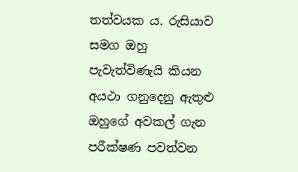තත්වයක ය. රුසියාව සමග ඔහු පැවැත්විණැයි කියන අයථා ගනුදෙනු ඇතුළු ඔහුගේ අවකල් ගැන පරීක්ෂණ පවත්වන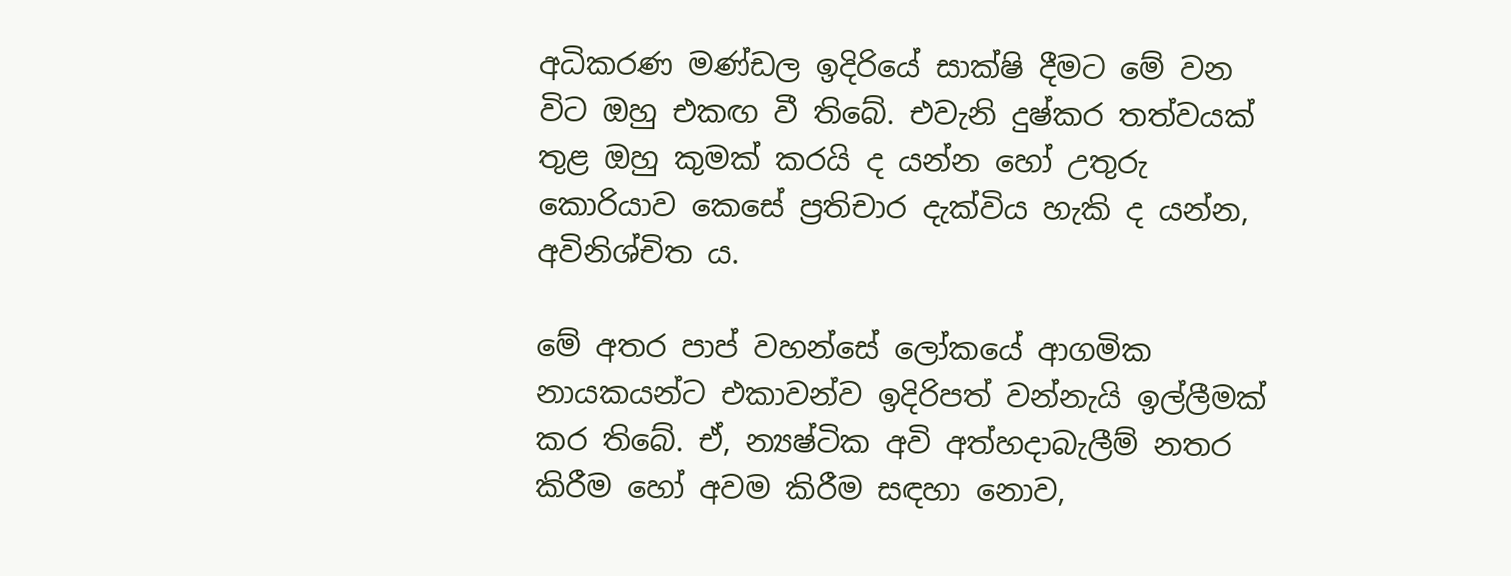අධිකරණ මණ්ඩල ඉදිරියේ සාක්ෂි දීමට මේ වන විට ඔහු එකඟ වී තිබේ. එවැනි දුෂ්කර තත්වයක් තුළ ඔහු කුමක් කරයි ද යන්න හෝ උතුරු කොරියාව කෙසේ ප්‍රතිචාර දැක්විය හැකි ද යන්න, අවිනිශ්චිත ය.

මේ අතර පාප් වහන්සේ ලෝකයේ ආගමික නායකයන්ට එකාවන්ව ඉදිරිපත් වන්නැයි ඉල්ලීමක් කර තිබේ. ඒ, න්‍යෂ්ටික අවි අත්හදාබැලීම් නතර කිරීම හෝ අවම කිරීම සඳහා නොව,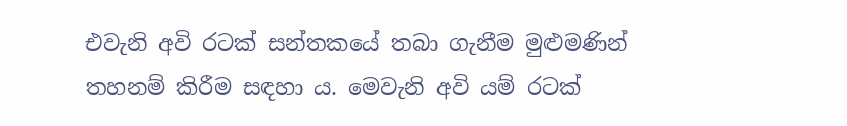එවැනි අවි රටක් සන්තකයේ තබා ගැනීම මුළුමණින් තහනම් කිරීම සඳහා ය. මෙවැනි අවි යම් රටක්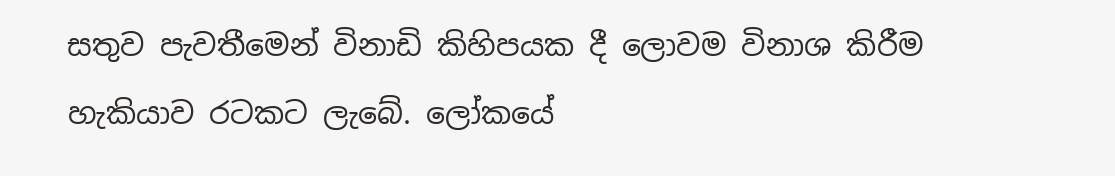සතුව පැවතීමෙන් විනාඩි කිහිපයක දී ලොවම විනාශ කිරීම හැකියාව රටකට ලැබේ. ලෝකයේ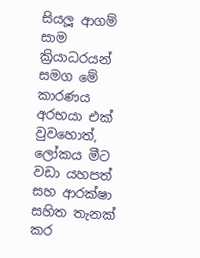සියලූ ආගම් සාම ක්‍රියාධරයන් සමග මේ කාරණය අරභයා එක් වුවහොත්, ලෝකය මීට වඩා යහපත් සහ ආරක්ෂා සහිත තැනක් කර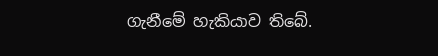ගැනීමේ හැකියාව තිබේ.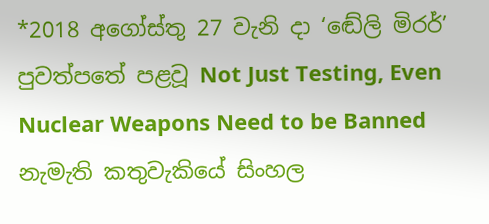*2018 අගෝස්තු 27 වැනි දා ‘ඬේලි මිරර්’ පුවත්පතේ පළවූ Not Just Testing, Even Nuclear Weapons Need to be Banned නැමැති කතුවැකියේ සිංහල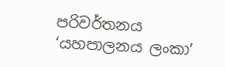පරිවර්තනය ‘යහපාලනය ලංකා’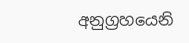අනුග්‍රහයෙනි